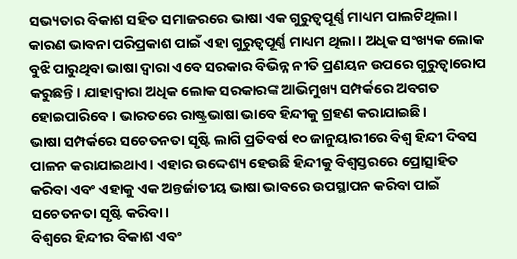ସଭ୍ୟତାର ବିକାଶ ସହିତ ସମାଜରରେ ଭାଷା ଏକ ଗୁରୁତ୍ୱପୂର୍ଣ୍ଣ ମାଧ୍ୟମ ପାଲଟିଥିଲା। କାରଣ ଭାବନା ପରିପ୍ରକାଶ ପାଇଁ ଏହା ଗୁରୁତ୍ୱପୂର୍ଣ୍ଣ ମାଧ୍ୟମ ଥିଲା। ଅଧିକ ସଂଖ୍ୟକ ଲୋକ ବୁଝି ପାରୁଥିବା ଭାଷା ଦ୍ୱାରା ଏବେ ସରକାର ବିଭିନ୍ନ ନୀତି ପ୍ରଣୟନ ଉପରେ ଗୁରୁତ୍ୱାରୋପ କରୁଛନ୍ତି। ଯାହାଦ୍ୱାରା ଅଧିକ ଲୋକ ସରକାରଙ୍କ ଆଭିମୁଖ୍ୟ ସମ୍ପର୍କରେ ଅବଗତ ହୋଇପାରିବେ। ଭାରତରେ ରାଷ୍ଟ୍ରଭାଷା ଭାବେ ହିନ୍ଦୀକୁ ଗ୍ରହଣ କରାଯାଇଛି।
ଭାଷା ସମ୍ପର୍କରେ ସଚେତନତା ସୃଷ୍ଟି ଲାଗି ପ୍ରତିବର୍ଷ ୧୦ ଜାନୁୟାରୀରେ ବିଶ୍ୱ ହିନ୍ଦୀ ଦିବସ ପାଳନ କରାଯାଇଥାଏ। ଏହାର ଉଦ୍ଦେଶ୍ୟ ହେଉଛି ହିନ୍ଦୀକୁ ବିଶ୍ୱସ୍ତରରେ ପ୍ରୋତ୍ସାହିତ କରିବା ଏବଂ ଏହାକୁ ଏକ ଅନ୍ତର୍ଜାତୀୟ ଭାଷା ଭାବରେ ଉପସ୍ଥାପନ କରିବା ପାଇଁ ସଚେତନତା ସୃଷ୍ଟି କରିବା।
ବିଶ୍ୱରେ ହିନ୍ଦୀର ବିକାଶ ଏବଂ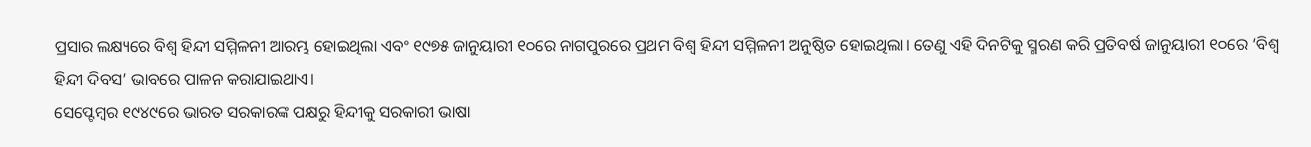ପ୍ରସାର ଲକ୍ଷ୍ୟରେ ବିଶ୍ୱ ହିନ୍ଦୀ ସମ୍ମିଳନୀ ଆରମ୍ଭ ହୋଇଥିଲା ଏବଂ ୧୯୭୫ ଜାନୁୟାରୀ ୧୦ରେ ନାଗପୁରରେ ପ୍ରଥମ ବିଶ୍ୱ ହିନ୍ଦୀ ସମ୍ମିଳନୀ ଅନୁଷ୍ଠିତ ହୋଇଥିଲା। ତେଣୁ ଏହି ଦିନଟିକୁ ସ୍ମରଣ କରି ପ୍ରତିବର୍ଷ ଜାନୁୟାରୀ ୧୦ରେ ‘ବିଶ୍ୱ ହିନ୍ଦୀ ଦିବସ’ ଭାବରେ ପାଳନ କରାଯାଇଥାଏ।
ସେପ୍ଟେମ୍ବର ୧୯୪୯ରେ ଭାରତ ସରକାରଙ୍କ ପକ୍ଷରୁ ହିନ୍ଦୀକୁ ସରକାରୀ ଭାଷା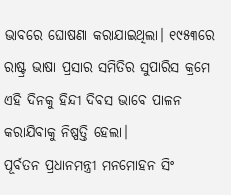ଭାବରେ ଘୋଷଣା କରାଯାଇଥିଲା। ୧୯୫୩ରେ ରାଷ୍ଟ୍ର ଭାଷା ପ୍ରସାର ସମିତିର ସୁପାରିସ କ୍ରମେ ଏହି ଦିନକୁ ହିନ୍ଦୀ ଦିବସ ଭାବେ ପାଳନ କରାଯିବାକୁ ନିଷ୍ପତ୍ତି ହେଲା।
ପୂର୍ବତନ ପ୍ରଧାନମନ୍ତ୍ରୀ ମନମୋହନ ସିଂ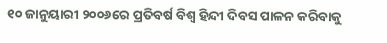୧୦ ଜାନୁୟାରୀ ୨୦୦୬ରେ ପ୍ରତିବର୍ଷ ବିଶ୍ୱ ହିନ୍ଦୀ ଦିବସ ପାଳନ କରିବାକୁ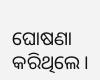ଘୋଷଣା କରିଥିଲେ।